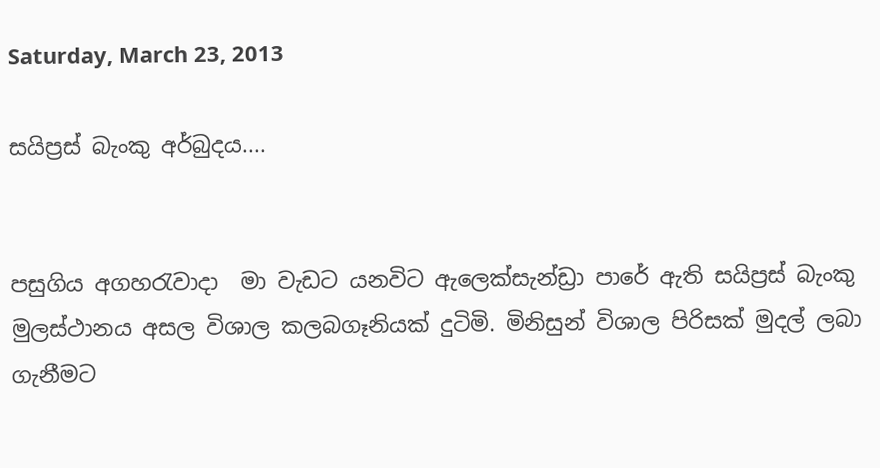Saturday, March 23, 2013

සයිප්‍රස් බැංකු අර්බුදය....


පසුගිය අගහරැවාදා  මා වැඩට යනවිට ඇලෙක්සැන්ඩ්‍රා පාරේ ඇති සයිප්‍රස් බැංකු මුලස්ථානය අසල විශාල කලබගෑනියක් දුටිමි. මිනිසුන් විශාල පිරිසක් මුදල් ලබා ගැනීමට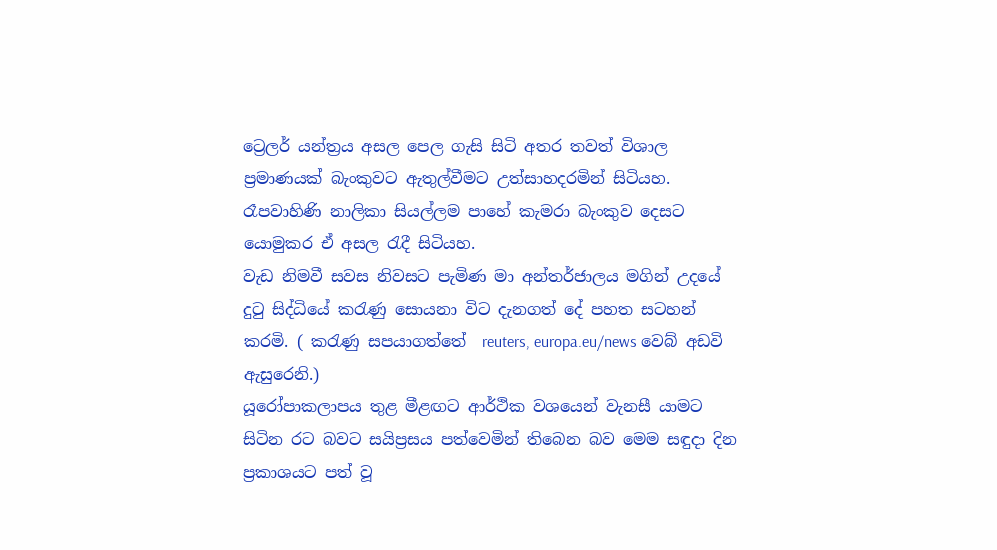ට්‍රෙලර් යන්ත්‍රය අසල පෙල ගැසි සිටි අතර තවත් විශාල ප්‍රමාණයක් බැංකුවට ඇතුල්වීමට උත්සාහදරමින් සිටියහ. රෑපවාහිණි නාලිකා සියල්ලම පාහේ කැමරා බැංකුව දෙසට යොමුකර ඒ අසල රැදී සිටියහ.
වැඩ නිමවී සවස නිවසට පැමිණ මා අන්තර්ජාලය මගින් උදයේ දුටු සිද්ධියේ කරැණු සොයනා විට දැනගත් දේ පහත සටහන් කරමි. ( කරැණු සපයාගත්තේ  reuters, europa.eu/news වෙබ් අඩවි ඇසුරෙනි.)
යූරෝපාකලාපය තුළ මීළඟට ආර්ථික වශයෙන් වැනසී යාමට සිටින රට බවට සයිප්‍රසය පත්වෙමින් තිබෙන බව මෙම සඳුදා දින ප්‍රකාශයට පත් වූ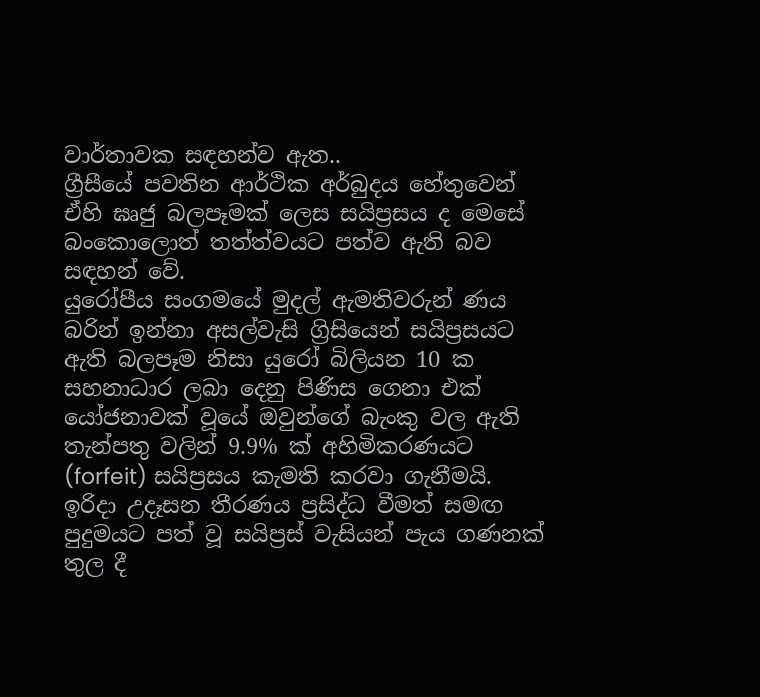වාර්තාවක සඳහන්ව ඇත..
ග්‍රීසීයේ පවතින ආර්ථික අර්බුදය හේතුවෙන් ඒහි ඝෘජු බලපෑමක් ලෙස සයිප්‍රසය ද මෙසේ බංකොලොත් තත්ත්වයට පත්ව ඇති බව සඳහන් වේ.
යුරෝපීය සංගමයේ මුදල් ඇමතිවරුන් ණය බරින් ඉන්නා අසල්වැසි ග්‍රිසියෙන් සයිප්‍රසයට ඇති බලපෑම නිසා යුරෝ බිලියන 10 ක සහනාධාර ලබා දෙනු පිණිස ගෙනා එක් යෝජනාවක් වූයේ ඔවුන්ගේ බැංකු වල ඇති තැන්පතු වලින් 9.9% ක් අහිමිකරණයට (forfeit) සයිප්‍රසය කැමති කරවා ගැනීමයි. ඉරිදා උදෑසන තීරණය ප්‍රසිද්ධ වීමත් සමඟ පුදුමයට පත් වූ සයිප්‍රස් වැසියන් පැය ගණනක් තුල දී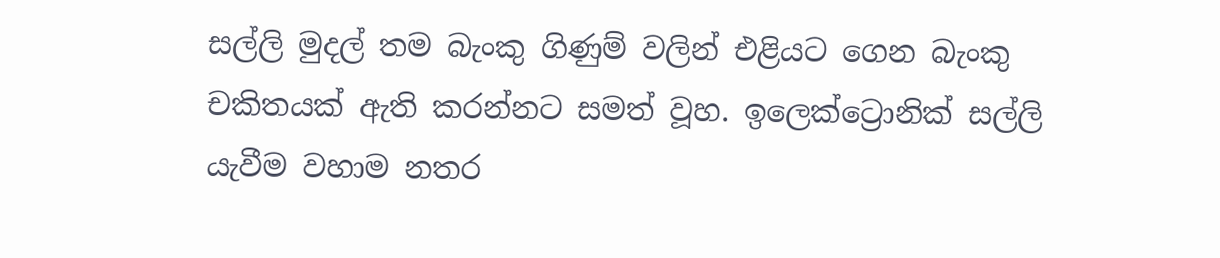සල්ලි මුදල් තම බැංකු ගිණුම් වලින් එළියට ගෙන බැංකු චකිතයක් ඇති කරන්නට සමත් වූහ. ඉලෙක්ට්‍රොනික් සල්ලි යැවීම වහාම නතර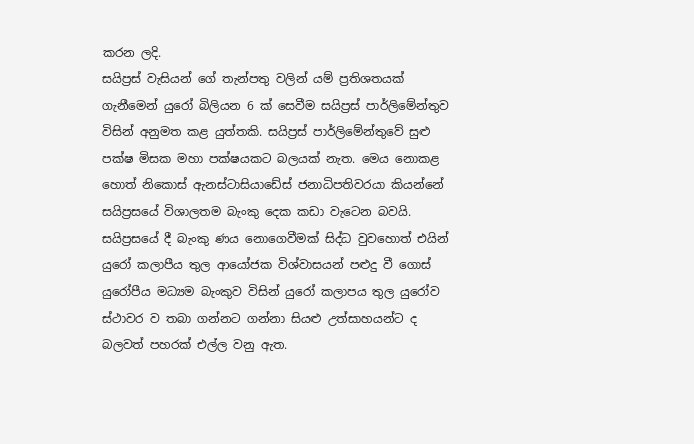කරන ලදි.
සයිප්‍රස් වැසියන් ගේ තැන්පතු වලින් යම් ප්‍රතිශතයක් ගැනීමෙන් යුරෝ බිලියන 6 ක් සෙවීම සයිප්‍රස් පාර්ලිමේන්තුව විසින් අනුමත කළ යුත්තකි. සයිප්‍රස් පාර්ලිමේන්තුවේ සුළු පක්ෂ මිසක මහා පක්ෂයකට බලයක් නැත. මෙය නොකළ හොත් නිකොස් ඇනස්ටාසියාඩේස් ජනාධිපතිවරයා කියන්නේ සයිප්‍රසයේ විශාලතම බැංකු දෙක කඩා වැටෙන බවයි.
සයිප්‍රසයේ දී බැංකු ණය නොගෙවීමක් සිද්ධ වුවහොත් එයින් යුරෝ කලාපීය තුල ආයෝජක විශ්වාසයන් පළුදු වී ගොස් යුරෝපීය මධ්‍යම බැංකුව විසින් යුරෝ කලාපය තුල යුරෝව ස්ථාවර ව තබා ගන්නට ගන්නා සියළු උත්සාහයන්ට ද බලවත් පහරක් එල්ල වනු ඇත.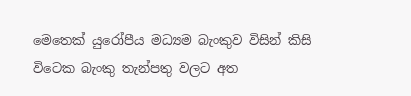මෙතෙක් යුරෝපීය මධ්‍යම බැංකුව විසින් කිසි විටෙක බැංකු තැන්පතු වලට අත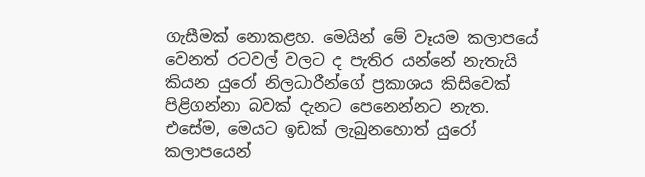ගැසීමක් නොකළහ. මෙයින් මේ වෑයම කලාපයේ වෙනත් රටවල් වලට ද පැතිර යන්නේ නැතැයි කියන යුරෝ නිලධාරීන්ගේ ප්‍රකාශය කිසිවෙක් පිළිගන්නා බවක් දැනට පෙනෙන්නට නැත.
එසේම, මෙයට ඉඩක් ලැබුනහොත් යුරෝ කලාපයෙන්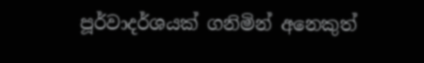පූර්වාදර්ශයක් ගනිමින් අනෙකුත්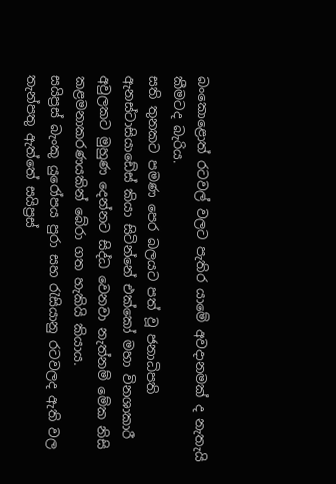බංකොළොත් රටවල් වලට පැතිර යාමේ අවදානමක් ද නැතැයි කීමටද බැරිය.
සති තුනකට පමණ පෙර බලයට පත් වූ ජනාධිපති ඇනස්ටාසියාඩේස් කියා සිටින්නේ එක්කෝ මහා විනශාකාරී අවුලකට මුහුණ දෙන්නට සිද්ධ වෙනවා නැත්නම් මේක නිසි කළමනාකරණයකින් බේරා ගත හැකියි කියාය.
සයිප්‍රස් බැංකු යුරෝපය පුරා සහ රැසියානු රටවලද ඇති වල තැන්පතු ඇත්තේ සයිප්‍රස්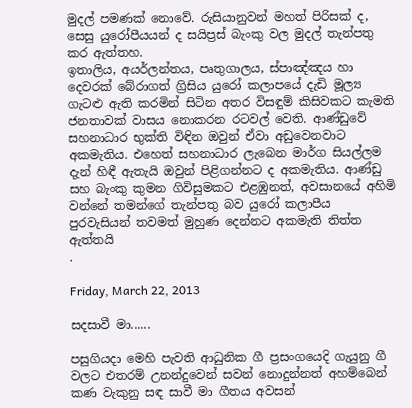මුදල් පමණක් නොවේ. රුසියානුවන් මහත් පිරිසක් ද, සෙසු යුරෝපීයයන් ද සයිප්‍රස් බැංකු වල මුදල් තැන්පතු කර ඇත්තහ.
ඉතාලිය, අයර්ලන්තය, පෘතුගාලය, ස්පාඤ්ඤය හා දෙවරක් බේරාගත් ග්‍රිසිය යුරෝ කලාපයේ දැඩි මූල්‍ය ගැටළු ඇති කරමින් සිටින අතර විසඳුම් කිසිවකට කැමති ජනතාවක් වාසය නොකරන රටවල් වෙති. ආණ්ඩුවේ සහනාධාර භුක්ති විඳින ඔවුන් ඒවා අඩුවෙනවාට අකමැතිය. එහෙත් සහනාධාර ලැබෙන මාර්ග සියල්ලම දැන් හිඳී ඇතැයි ඔවුන් පිළිගන්නට ද අකමැතිය. ආණ්ඩු සහ බැංකු කුමන ගිවිසුමකට එළඹුනත්, අවසානයේ අහිමි වන්නේ තමන්ගේ තැන්පතු බව යුරෝ කලාපීය පුරවැසියන් තවමත් මුහුණ දෙන්නට අකමැති තිත්ත ඇත්තයි
.

Friday, March 22, 2013

සදසාවී මා......

පසුගියදා මෙහි පැවති ආධුනික ගී ප්‍රසංගයෙදි ගැයුනු ගී වලට එතරම් උනන්දුවෙන් සවන් නොදුන්නත් අහම්බෙන් කණ වැකුනු ‍සඳ සාවී මා ගීතය අවසන්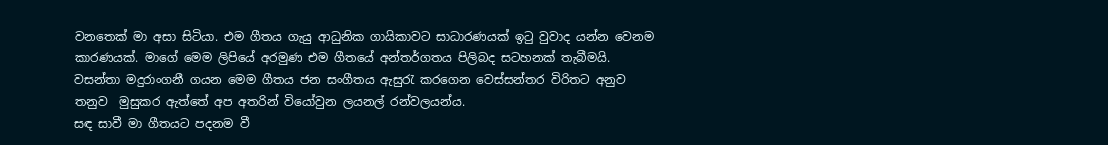වනතෙක් මා අසා සිටියා. එම ගීතය ගැයු ආධුනික ගායිකාවට සාධාරණයක් ඉටු වුවාද යන්න වෙනම කාරණයක්. මාගේ මෙම ලිපියේ අරමුණ එම ගීතයේ අන්තර්ගතය පිලිබද සටහනක් තැබීමයි.
වසන්තා මදුරාංගනී ගයන මෙම ගීතය ජන සංගීතය ඇසුරැ කරගෙන වෙස්සන්තර විරිතට අනුව තනුව  මුසුකර ඇත්තේ අප අතරින් වියෝවුන ලයනල් රන්වලයන්ය.
සඳ සාවී මා ගීතයට පදනම වී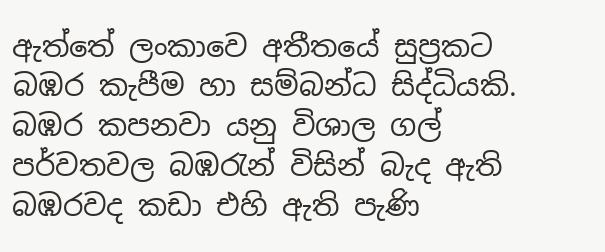ඇත්තේ ලංකාවෙ අතීතයේ සුප්‍රකට බඹර කැපීම හා සම්බන්ධ සිද්ධියකි. බඹර කපනවා යනු විශාල ගල් පර්වතවල බඹරැන් විසින් බැද ඇති බඹරවද කඩා එහි ඇති පැණි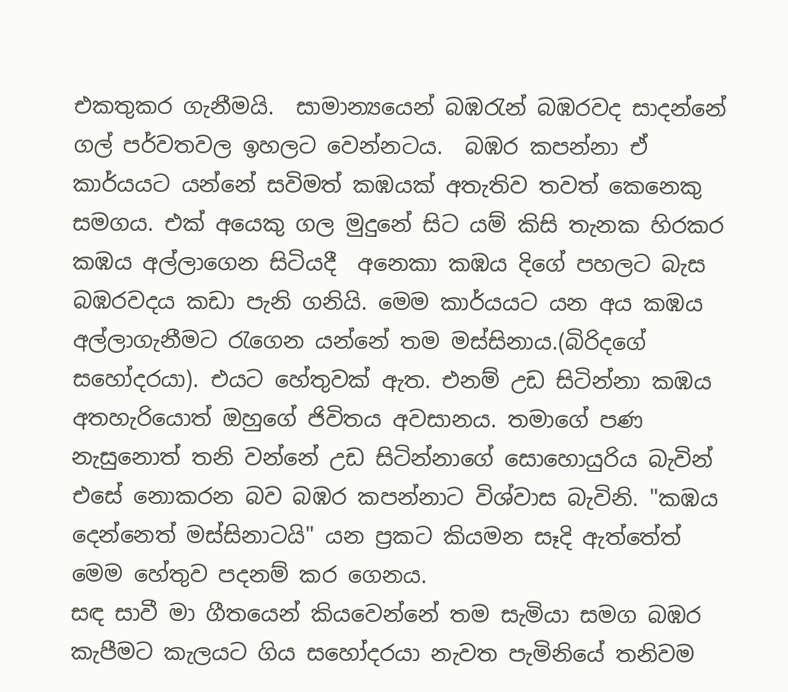එකතුකර ගැනීමයි.  සාමාන්‍යයෙන් බඹරැන් බඹරවද සාදන්නේ ගල් පර්වතවල ඉහලට වෙන්නටය.  බඹර කපන්නා ඒ කාර්යයට යන්නේ සවිමත් කඹයක් අතැතිව තවත් කෙනෙකු සමගය. එක් අයෙකු ගල මුදුනේ සිට යම් කිසි තැනක හිරකර කඹය අල්ලාගෙන සිටියදී  අනෙකා කඹ‍ය දිගේ පහලට බැස බඹරවදය කඩා පැනි ගනියි. මෙම කාර්යයට යන අය කඹය අල්ලාගැනීමට රැගෙන යන්නේ තම මස්සිනාය.(බිරිදගේ සහෝදරයා). එයට හේතුවක් ඇත. එනම් උඩ සිටින්නා කඹය අතහැරියොත් ඔහුගේ ජිවිතය අවසානය. තමාගේ පණ නැසුනොත් තනි වන්නේ උඩ සිටින්නාගේ සොහොයුරිය බැවින් එසේ නොකරන බව බඹර කපන්නාට විශ්වාස බැවිනි. "කඹ‍ය දෙන්නෙත් මස්සිනාටයි" යන ප්‍රකට කියමන සෑදි ඇත්තේත් මෙම හේතුව පදනම් කර ගෙනය.
සඳ සාවී මා ගීතයෙන් කියවෙන්නේ තම සැමියා සමග බඹර කැපීමට කැලයට ගිය සහෝදරයා නැවත පැමිනියේ තනිවම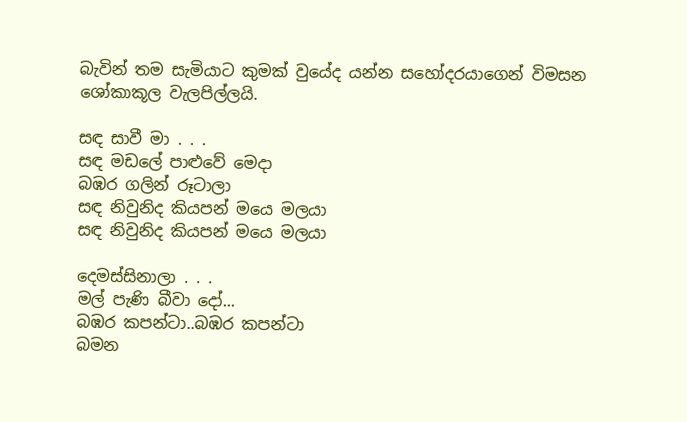බැවින් තම සැමියාට කුමක් වුයේද යන්න සහෝදරයාගෙන් විමසන ශෝකාකූල වැලපිල්ලයි.

සඳ සාවී මා . . .
සඳ මඩලේ පාළුවේ මෙදා
බඹර ගලින් රූටාලා
සඳ නිවුනිද කියපන් මයෙ මලයා
සඳ නිවුනිද කියපන් මයෙ මලයා

දෙමස්සිනාලා . . .
මල් පැණි බීවා දෝ...
බඹර කපන්ටා..බඹර කපන්ටා
බමන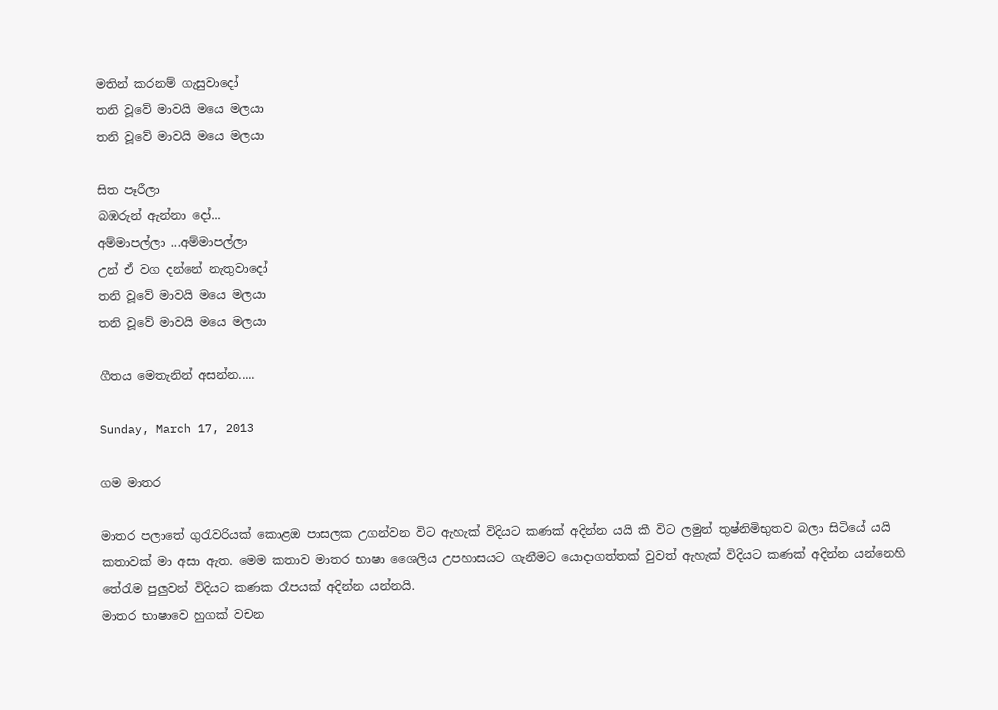මතින් කරනම් ගැසුවාදෝ
තනි වූවේ මාවයි මයෙ මලයා
තනි වූවේ මාවයි මයෙ මලයා

සිත පෑරීලා
බඹරුන් ඇන්නා දෝ...
අම්මාපල්ලා ...අම්මාපල්ලා
උන් ඒ වග දන්නේ නැතුවාදෝ
තනි වූවේ මාවයි මයෙ මලයා
තනි වූවේ මාවයි මයෙ මලයා

ගීතය මෙතැනින් අසන්න.....

Sunday, March 17, 2013

ගම මාතර

මාතර පලාතේ ගුරැවරියක් කොළඔ පාසලක උගන්වන විට ‍ඇහැක් විදියට කණක් අදින්න යයි කී විට ලමුන් තුෂ්නිමිභුතව බලා සිටියේ යයි කතාවක් මා අසා ඇත. මෙම කතාව මාතර භාෂා ශෛලිය උපහාසයට ගැනීමට යොදාගත්තක් වුවත් ‍ඇහැක් විදියට කණක් අදින්න යන්නෙහි තේරැම පුලුවන් විදියට කණක රෑපයක් අදින්න යන්නයි.
මාතර භාෂාවෙ හුගක් වචන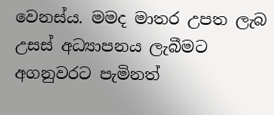වෙනස්ය. මමද මාතර උපත ලැබ උසස් අධ්‍යාපනය ලැබීමට අගනුවරට පැමිනත්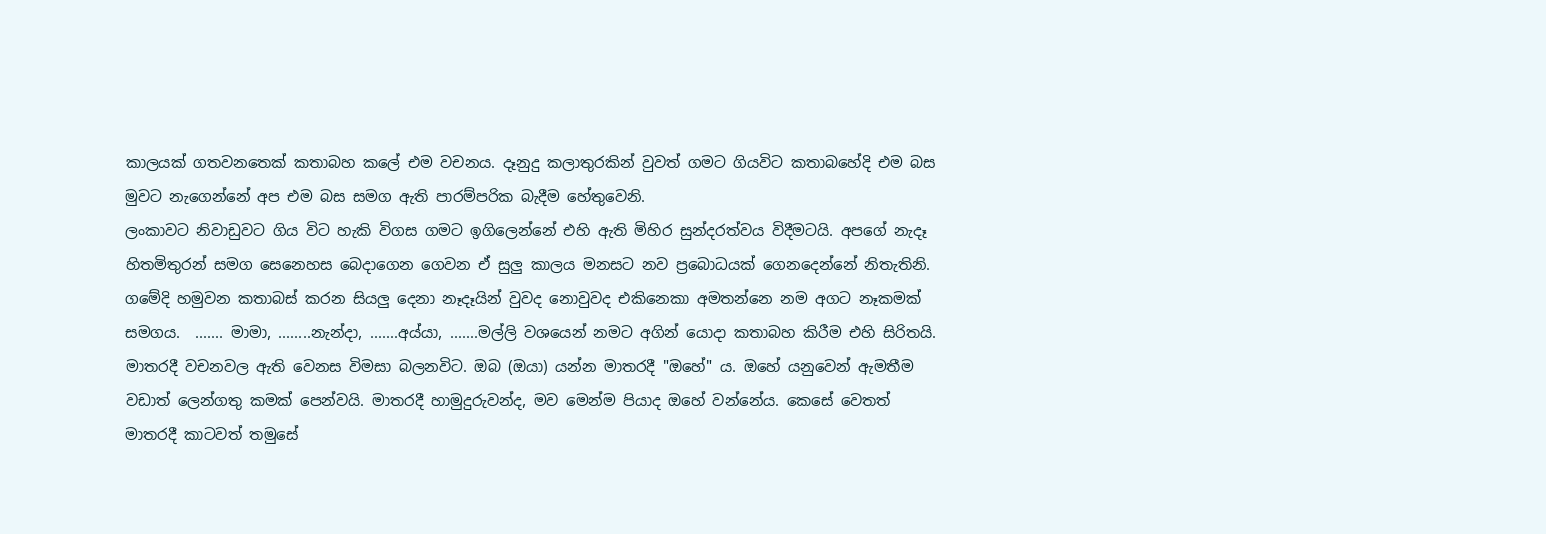කාලයක් ගතවනතෙක් කතාබහ කලේ එම වචනය. දෑනුදු කලාතුරකින් වුවත් ගමට ගියවිට කතාබහේදි එම බස මුවට නැගෙන්නේ අප එම බස සමග ඇති පාරම්පරික බැදීම හේතුවෙනි.
ලංකාවට නිවාඩුවට ගිය විට හැකි විගස ගමට ඉගිලෙන්නේ එහි ඇති මිහිර සුන්දරත්වය විදීමටයි. අපගේ නැදෑ හිතමිතුරන් සමග සෙනෙහස බෙදාගෙන ගෙවන ඒ සුලු කාලය මනසට නව ප්‍රබොධයක් ගෙනදෙන්නේ නිතැතිනි. ගමේදි හමුවන කතාබස් කරන සියලු දෙනා නෑදෑයින් වුවද නොවුවද එකිනෙකා අමතන්නෙ නම අගට නෑකමක් සමගය.  ....... මාමා, ........නැන්දා, .......අය්යා, .......මල්ලි වශයෙන් නමට අගින් යොදා කතාබහ කිරීම එහි සිරිතයි.
මාතරදී වචනවල ඇති වෙනස විමසා බලනවිට. ඔබ (ඔයා) යන්න මාතරදී "ඔහේ" ය. ඔහේ යනුවෙන් ඇමතීම වඩාත් ලෙන්ගතු කමක් පෙන්වයි. මාතරදී හාමුදුරුවන්ද, මව මෙන්ම පියාද ඔහේ වන්නේය. කෙසේ වෙතත් මාතරදී කාටවත් තමුසේ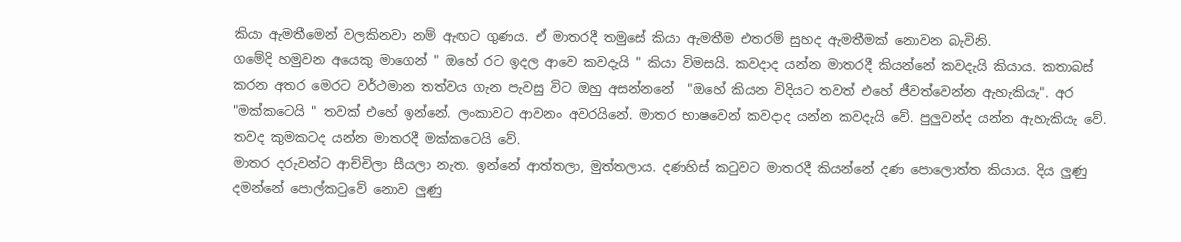කියා ඇමතීමෙන් වලකිනවා නම් ඇඟට ගුණය. ඒ මාතරදී තමුසේ කියා ඇමතීම එතරම් සුහද ඇමතීමක් නොවන බැවිනි.
ගමේදි හමුවන අයෙකු මාගෙන් " ඔහේ රට ඉදල ආවෙ කවදැයි " කියා විමසයි. කවදාද යන්න මාතරදී කියන්නේ කවදැයි කියාය. කතාබස් කරන අතර මෙරට වර්ථමාන තත්වය ගැන පැවසු විට ඔහු අසන්නනේ  "ඔහේ කියන විදියට තවත් එහේ ජීවත්වෙන්න ඇහැකියැ". අර "මක්කටෙයි " තවක් එහේ ඉන්නේ. ලංකාවට ආවනං අවරයිනේ. මාතර භාෂවෙන් කවදාද යන්න කවදැයි වේ. පුලුවන්ද යන්න ඇහැකියැ වේ. තවද කුමකටද යන්න මාතරදී මක්කටෙයි වේ.
මාතර දරුවන්ට ආච්චිලා සීයලා නැත. ඉන්නේ ආත්තලා, මුත්තලාය. දණහිස් කටුවට මාතරදී කියන්නේ දණ පොලොත්ත කියාය. දිය ලුණු දමන්නේ පොල්කටුවේ නොව ලුණු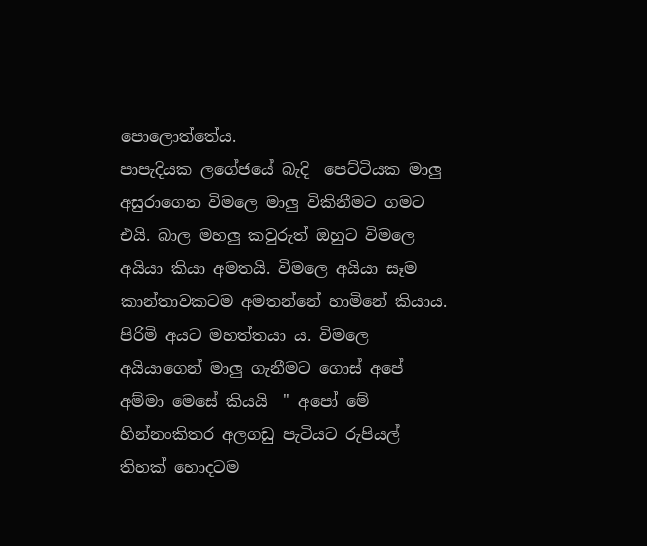පොලොත්තේය.
පාපැදියක ලගේජයේ බැදි  පෙට්ටියක මාලු අසුරාගෙන විමලෙ මාලු විකිනීමට ගමට එයි. බාල මහලු කවුරුත් ඔහුට විමලෙ අයියා කියා අමතයි. විමලෙ අයියා සෑම කාන්තාවකටම අමතන්නේ හාමිනේ කියාය. පිරිමි අයට මහත්තයා ය. විමලෙ අයියාගෙන් මාලු ගැනීමට ගොස් අපේ අම්මා මෙසේ කියයි  " අපෝ මේ හින්නංකිතර අලගඩු පැටියට රුපියල් තිහක් හොදටම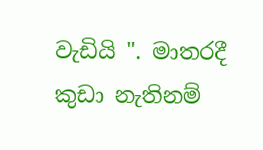වැඩියි ". මාතරදී කුඩා නැතිනම්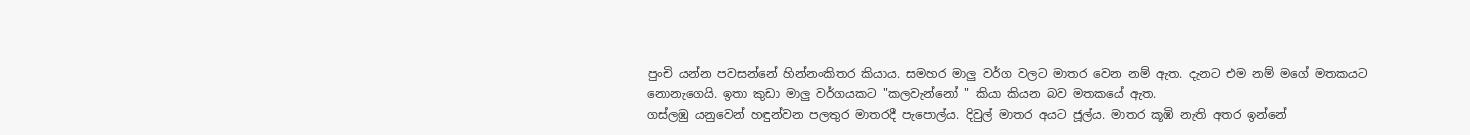පුංචි යන්න පවසන්නේ හින්නංකිතර කියාය. සමහර මාලු වර්ග වලට මාතර වෙන නම් ඇත. දැනට එම නම් මගේ මතකයට නොනැගෙයි. ඉතා කුඩා මාලු වර්ගයකට "කලවැන්නෝ " කියා කියන බව මතකයේ ඇත.
ගස්ලඹු යනුවෙන් හඳුන්වන පලතුර මාතරදී පැපොල්ය. දිවුල් මාතර අයට ජූල්ය. මාතර කූඹි නැති අතර ඉන්නේ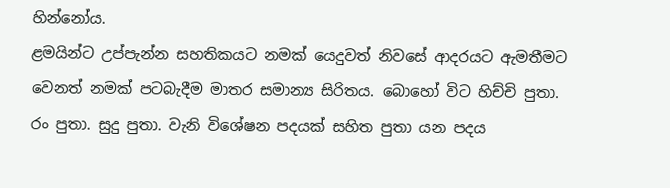හින්නෝය.
ළමයින්ට උප්පැන්න සහතිකයට නමක් යෙදුවත් නිවසේ ආදරයට ඇමතීමට වෙනත් නමක් පටබැදීම මාතර සමාන්‍ය සිරිතය. බොහෝ විට හිච්චි පුතා. රං පුතා. සුදු පුතා. වැනි වි‍ශේෂන පදයක් සහිත පුතා යන පදය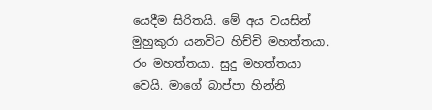යෙදීම සිරිතයි. මේ අය වයසින් මුහුකුරා යනවිට හිච්චි මහත්තයා. රං මහත්තයා. සුදු මහත්තයා වෙයි. මාගේ බාප්පා හින්නි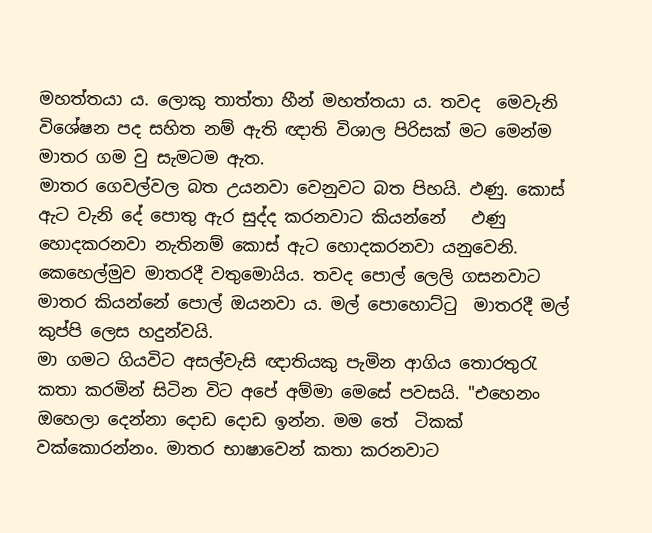මහත්තයා ය. ලොකු තාත්තා හීන් මහත්තයා ය. තවද  මෙවැනි විශේෂන පද සහිත නම් ඇති ‍ඥාති විශාල පිරිසක් මට මෙන්ම මාතර ගම වු සැමටම ඇත.
මාතර ගෙවල්වල බත උයනවා වෙනුවට බත පිහයි. ඵණු. කොස් ඇට වැනි දේ පොතු ඇර සුද්ද කරනවාට කියන්නේ   ඵණු හොදකරනවා නැතිනම් කොස් ඇට හොදකරනවා යනුවෙනි. කෙහෙල්මුව මාතරදී වතුමොයිය. තවද පොල් ලෙලි ගසනවාට මාතර කියන්නේ පොල් ඔයනවා ය. මල් පොහොට්ටු  මාතරදී මල් කුප්පි ලෙස හදුන්වයි.
මා ගමට ගියවිට අසල්වැසි ඥාතියකු පැමින ආගිය තොරතුරැ කතා කරමින් සිටින විට අපේ අම්මා මෙසේ පවසයි. "එහෙනං ඔහෙලා දෙන්නා දොඩ දොඩ ඉන්න. මම තේ  ටිකක් වක්කොරන්නං. මාතර භාෂාවෙන් කතා කරනවාට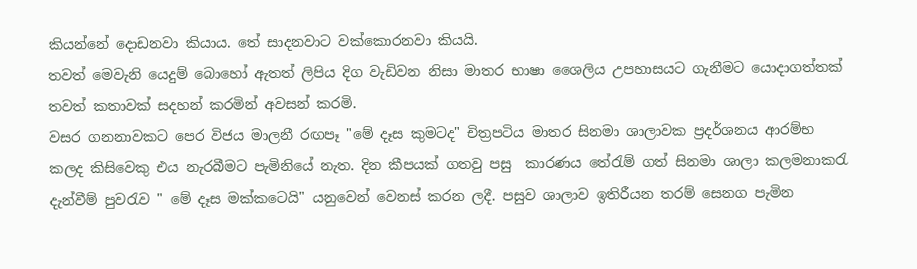කියන්නේ දොඩනවා කියාය. තේ සාදනවාට වක්කොරනවා කියයි.
තවත් මෙවැනි යෙදුම් බොහෝ ඇතත් ලිපිය දිග වැඩිවන නිසා මාතර භාෂා ශෛලිය උපහාසයට ගැනීමට යොදාගත්තක් තවත් කතාවක් සදහන් කරමින් අවසන් කරමි.
වසර ගනනාවකට පෙර විජය මාලනී රඟපෑ "මේ දෑස කුමටද" චිත්‍රපටිය මාතර සිනමා ශාලාවක ප්‍රදර්ශනය ආරම්භ කලද කිසිවෙකු එය නැරබීමට පැමිනියේ නැත. දින කීපයක් ගතවු පසු ‍ කාරණය තේරැම් ගත් සිනමා ශාලා කලමනාකරැ දැන්වීම් පුවරැව " මේ දෑස මක්කටෙයි" යනුවෙන් වෙනස් කරන ලදී. පසුව ශාලාව ඉතිරීයන තරම් සෙනග පැමින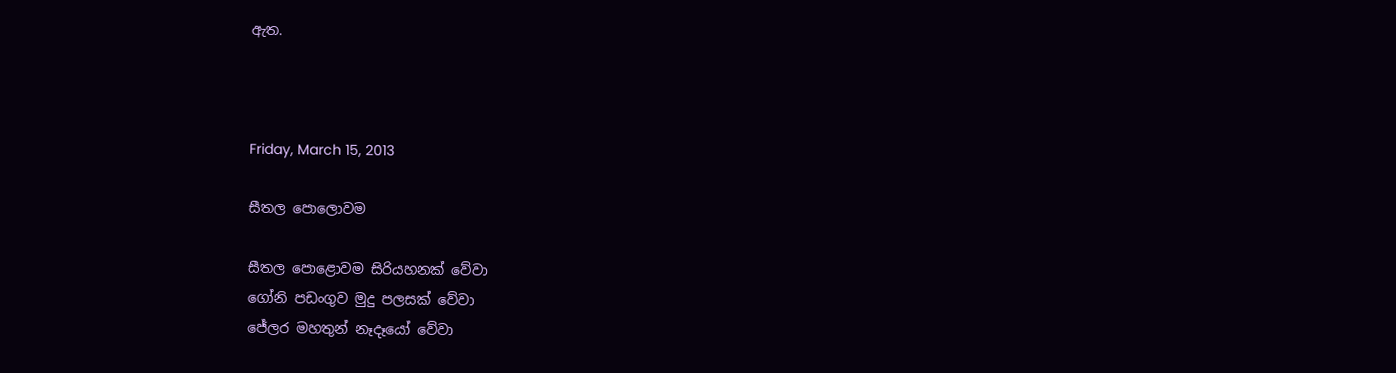ඇත.



Friday, March 15, 2013

සීතල පොලොවම

සීතල පොළොවම සිරියහනක් වේවා
ගෝනි පඩංගුව මුදු පලසක් වේවා
ජේලර මහතුන් නෑදෑයෝ වේවා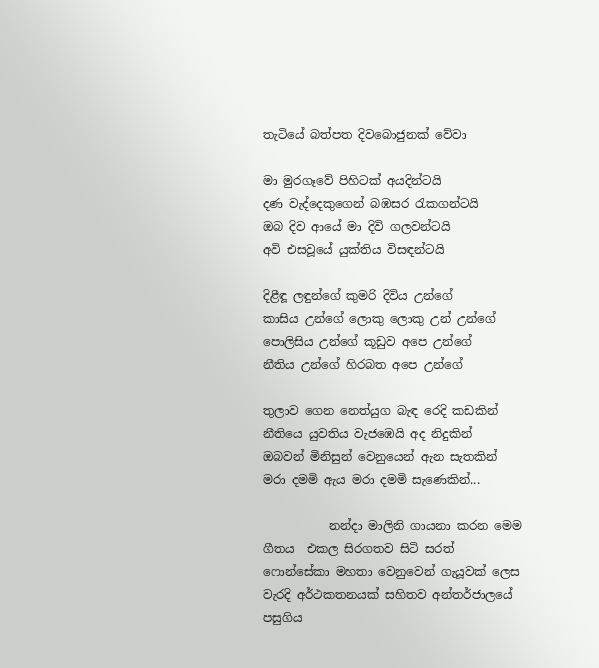තැටියේ බත්පත දිවබොජුනක් වේවා

මා මුරගෑවේ පිහිටක් අයදින්ටයි
දණ වැද්දෙකුගෙන් බඹසර රැකගන්ටයි
ඔබ දිව ආයේ මා දිවි ගලවන්ටයි
අවි එසවූ‍යේ යුක්තිය විසඳන්ටයි

දිළීඳූ ලඳුන්ගේ කුමරි දිවිය උන්ගේ
කාසිය උන්ගේ ලොකු ලොකු උන් උන්ගේ
පොලිසිය උන්ගේ කූඩුව අපෙ උන්ගේ
නීතිය උන්ගේ හිරබත අපෙ උන්ගේ

තුලාව ගෙන නෙත්යුග බැඳ රෙදි කඩකින්
නීතියෙ යුවතිය වැජඹෙයි අද නිදුකින්
ඔබවන් මිනිසුන් වෙනුයෙන් ඇන සැතකින්
මරා දමමි ඇය මරා දමමි සැණෙකින්...

           නන්දා මාලිනි ගායනා කරන මෙම ගීතය  එකල සිරගතව සිටි සරත් ෆොන්සේකා මහතා වෙනුවෙන් ගැයූවක් ලෙස  වැරදි අර්ථකතනයක් සහිතව අන්තර්ජාලයේ පසුගිය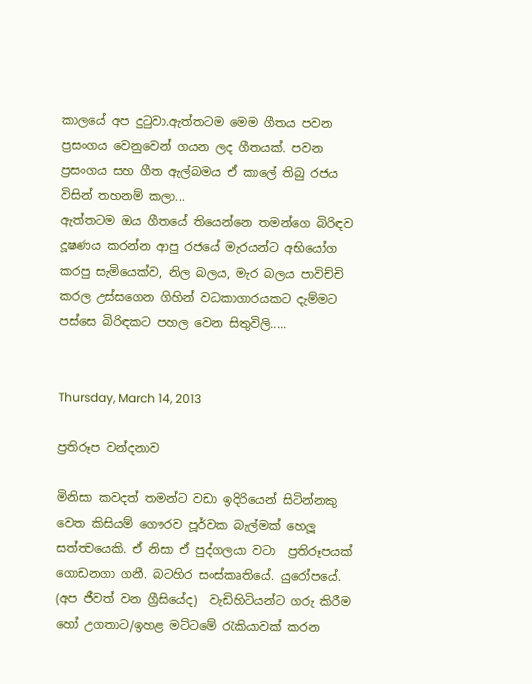කාලයේ අප දුටුවා.ඇත්තටම මෙම ගීතය පවන ප්‍රසංගය වෙනුවෙන් ගයන ලද ගීතයක්. පවන ප්‍රසංගය සහ ගීත ඇල්බමය ඒ කාලේ තිබු රජය විසින් තහනම් කලා...
ඇත්තටම ඔය ගීතයේ තියෙන්නෙ තමන්ගෙ බිරිඳව දූෂණය කරන්න ආපු රජයේ මැරයන්ට අභියෝග කරපු සැමියෙක්ව, නිල බලය, මැර බලය පාවිච්චි කරල උස්සගෙන ගිහින් වධකාගාරයකට දැම්මට පස්සෙ බිරිඳකට පහල වෙන සිතුවිලි.....


Thursday, March 14, 2013

ප්‍රතිරූප වන්දනාව

මිනිසා කවදත් තමන්ට වඩා ඉදිරියෙන් සිටින්නකු වෙත කිසියම් ගෞරව පූර්වක බැල්මක් හෙලූ සත්ත්‍වයෙකි. ඒ නිසා ඒ පුද්ගලයා වටා  ප්‍රතිරූපයක්  ගොඩනගා ගනී. බටහිර සංස්කෘතියේ. යුරෝපයේ. (අප ජීවත් වන ග්‍රීසියේද)  වැඩිහිටියන්ට ගරු කිරීම හෝ උගතාට/ඉහළ මට්ටමේ රැකියාවක් කරන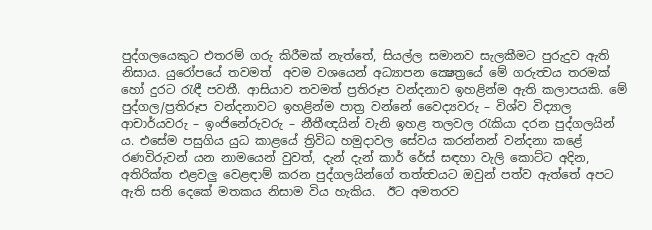පුද්ගලයෙකුට එතරම් ගරු කිරීමක් නැත්තේ, සියල්ල සමානව සැලකීමට පුරුදුව ඇති නිසාය. යුරෝපයේ තවමත්  අවම වශයෙන් අධ්‍යාපන ක්‍ෂෙත්‍රයේ මේ ගරුත්‍වය තරමක් හෝ දුරට රැඳී පවතී. ආසියාව තවමත් ප්‍රතිරූප වන්දනාව ඉහළින්ම ඇති කලාපයකි. මේ පුද්ගල/ප්‍රතිරූප වන්දනාවට ඉහළින්ම පාත්‍ර වන්නේ වෛද්‍යවරු – විශ්ව විද්‍යාල ආචාර්යවරු – ඉංජිනේරුවරු – නීතීඥයින් වැනි ඉහළ තලවල රැකියා දරන පුද්ගලයින් ය. එසේම පසුගිය යුධ කාළයේ ත්‍රිවිධ හමුදාවල සේවය කරන්නන් වන්දනා කළේ රණවිරුවන් යන නාමයෙන් වුවත්, දැන් දැන් කාර් රේස් සඳහා වැලි කොට්ට අදින, අතිරික්ත එළවලු වෙළඳාම් කරන පුද්ගලයින්ගේ තත්ත්‍වයට ඔවුන් පත්ව ඇත්තේ අපට ඇති සති දෙකේ මතකය නිසාම විය හැකිය.  ඊට අමතරව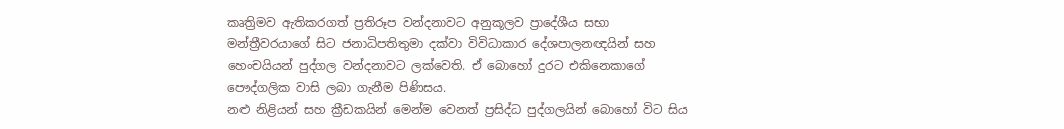කෘත්‍රිමව ඇතිකරගත් ප්‍රතිරූප වන්දනාවට අනුකූලව ප්‍රාදේශීය සභා මන්ත්‍රීවරයාගේ සිට ජනාධිපතිතුමා දක්වා විවිධාකාර දේශපාලනඥයින් සහ හෙංචයියන් පුද්ගල වන්දනාවට ලක්වෙති. ඒ බොහෝ දුරට එකිනෙකාගේ පෞද්ගලික වාසි ලබා ගැනීම පිණිසය.
නළු නිළියන් සහ ක්‍රීඩකයින් මෙන්ම වෙනත් ප්‍රසිද්ධ පුද්ගලයින් බොහෝ විට සිය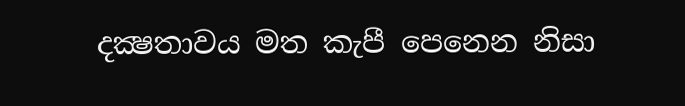දක්‍ෂතාවය මත කැපී පෙනෙන නිසා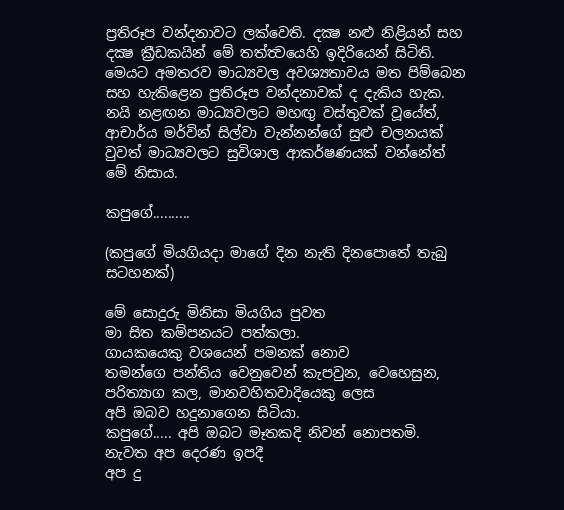ප්‍රතිරූප වන්දනාවට ලක්වෙති. දක්‍ෂ නළු නිළියන් සහ දක්‍ෂ ක්‍රීඩකයින් මේ තත්ත්‍වයෙහි ඉදිරියෙන් සිටිති. මෙයට අමතරව මාධ්‍යවල අවශ්‍යතාවය මත පිම්බෙන සහ හැකිළෙන ප්‍රතිරූප වන්දනාවක් ද දැකිය හැක. නයි නළඟන මාධ්‍යවලට මහඟු වස්තුවක් වූයේත්, ආචාර්ය මර්වින් සිල්වා වැන්නන්ගේ සුළු චලනයක් වුවත් මාධ්‍යවලට සුවිශාල ආකර්ෂණයක් වන්නේත් මේ නිසාය.

කපුගේ..........

(කපුගේ මියගියදා මාගේ දින නැති දිනපොතේ තැබු සටහනක්)

මේ සොදුරු මිනිසා මියගිය පුවත
මා සිත කම්පනයට පත්කලා.
ගායකයෙකු වශයෙන් පමනක් නොව
තමන්ගෙ පන්තිය වෙනුවෙන් කැපවුන, වෙහෙසුන,
පරිත්‍යාග කල, මානවහිතවාදියෙකු ලෙස
අපි ඔබව හදුනාගෙන සිටියා.
කපුගේ..... අපි ඔබට මෑතකදි නිවන් නොපතමි.
නැවත අප දෙරණ ඉපදී
අප දු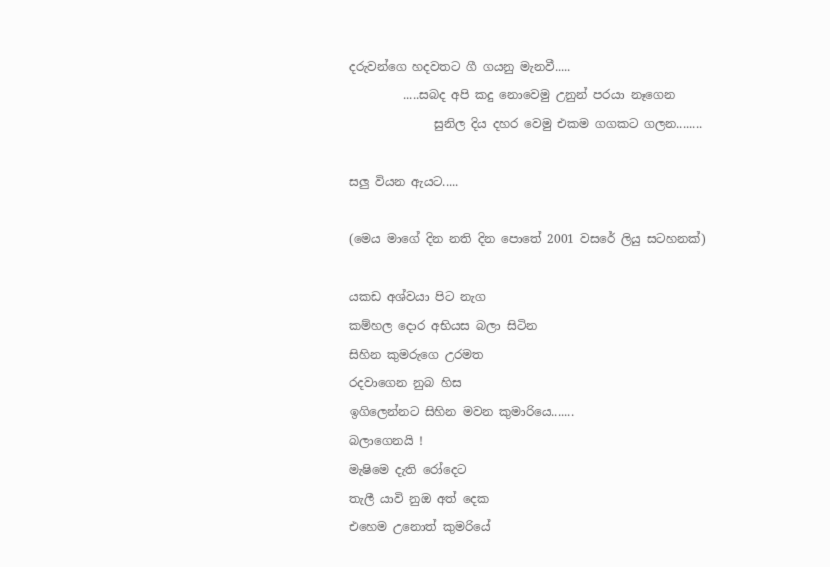දරුවන්ගෙ හදවතට ගී ගයනු මැනවී.....
         .....සබද අපි කදු නොවෙමු උනුන් පරයා නෑගෙන
              සුනිල දිය දහර වෙමු එකම ගගකට ගලන........

සලු වියන ඇයට.....

(මෙය මාගේ දින නති දින පොතේ 2001 වසරේ ලියු සටහනක්)

යකඩ අශ්වයා පිට නැග
කම්හල දොර අභියස බලා සිටින
සිහින කුමරුගෙ උරමත
රදවාගෙන නුබ හිස
ඉගිලෙන්නට සිහින මවන කුමාරියෙ.......
බලාගෙනයි !
මැෂිමෙ දැති රෝදෙට
තැලී යාවි නුඔ අත් දෙක
එහෙම උනොත් කුමරියේ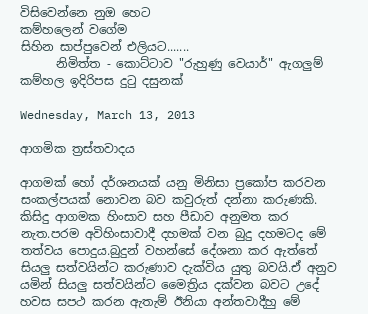විසිවෙන්නෙ නුඔ හෙට
කම්හලෙන් වගේම
සිහින සාප්පුවෙන් එලියට.......
      නිමිත්ත - කොට්ටාව "රුහුණු වෙයාර්" ඇගලුම් කම්හල ඉදිරිපස දුටු දසුනක්

Wednesday, March 13, 2013

ආගමික ත්‍රස්තවාදය

ආගමක් හෝ දර්ශනයක් යනු මිනිසා ප්‍රකෝප කරවන සංකල්පයක් නොවන බව කවුරුත් දන්නා කරුණකි. කිසිදු ආගමක හිංසාව සහ පීඩාව අනුමත කර නැත.පරම අවිහිංසාවාදී දහමක් වන බුදු දහමටද මේ තත්වය පොදුය.බුදුන් වහන්සේ දේශනා කර ඇත්තේ සියලු සත්වයින්ට කරුණාව දැක්විය යුතු බවයි.ඒ අනුව යමින් සියලු සත්වයින්ට මෛත්‍රිය දක්වන බවට උදේ හවස සපථ කරන ඇතැම් ඊනියා අන්තවාදීහු මේ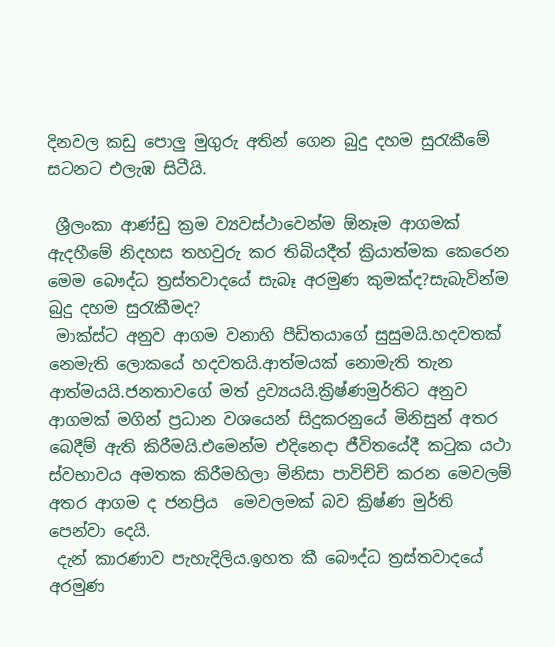දිනවල කඩු පොලු මුගුරු අතින් ගෙන බුදු දහම සුරැකීමේ සටනට එලැඹ සිටීයි.

 ශ්‍රීලංකා ආණ්ඩු ක්‍රම ව්‍යවස්ථාවෙන්ම ඕනෑම ආගමක් ඇදහීමේ නිදහස තහවුරු කර තිබියදීත් ක්‍රියාත්මක කෙරෙන මෙම බෞද්ධ ත්‍රස්තවාදයේ සැබෑ අරමුණ කුමක්ද?සැබැවින්ම බුදු දහම සුරැකීමද?
 මාක්ස්ට අනුව ආගම වනාහි පීඩිතයාගේ සුසුමයි.හදවතක් නෙමැති ලොකයේ හදවතයි.ආත්මයක් නොමැති තැන ආත්මයයි.ජනතාවගේ මත් ද්‍රව්‍යයයි.ක්‍රිෂ්ණමුර්තිට අනුව ආගමක් මගින් ප්‍රධාන වශයෙන් සිදුකරනුයේ මිනිසුන් අතර බෙදීම් ඇති කිරීමයි.එමෙන්ම එදිනෙදා ජීවිතයේදී කටුක යථා ස්වභාවය අමතක කිරීමහිලා මිනිසා පාවිච්චි කරන මෙවලම් අතර ආගම ද ජනප්‍රිය  මෙවලමක් බව ක්‍රිෂ්ණ මුර්ති පෙන්වා දෙයි.
 දැන් කාරණාව පැහැදිලිය.ඉහත කී බෞද්ධ ත්‍රස්තවාදයේ අරමුණ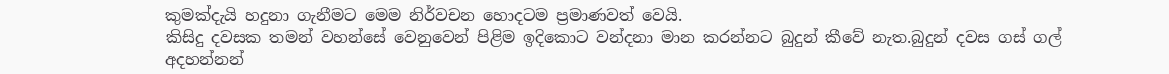කුමක්දැයි හදුනා ගැනීමට මෙම නිර්වචන හොදටම ප්‍රමාණවත් වෙයි.
කිසිදු දවසක තමන් වහන්සේ වෙනුවෙන් පිළිම ඉදිකොට වන්දනා මාන කරන්නට බුදුන් කීවේ නැත.බුදුන් දවස ගස් ගල් අදහන්නන්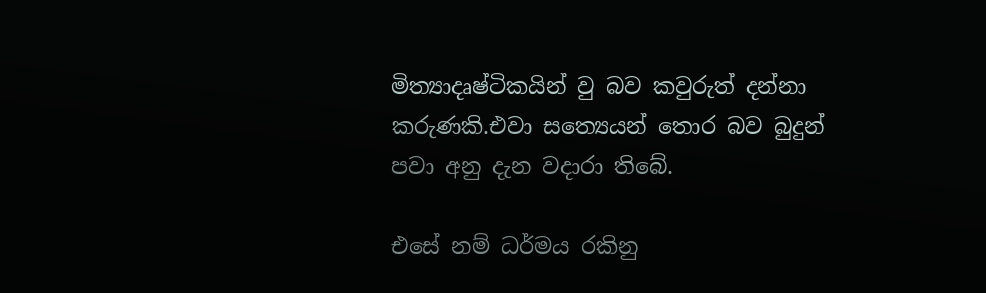මිත්‍යාදෘෂ්ටිකයින් වු බව කවුරුත් දන්නා කරුණකි.එවා සත්‍යෙයන් තොර බව බුදුන් පවා අනු දැන වදාරා තිබේ.

එසේ නම් ධර්මය රකිනු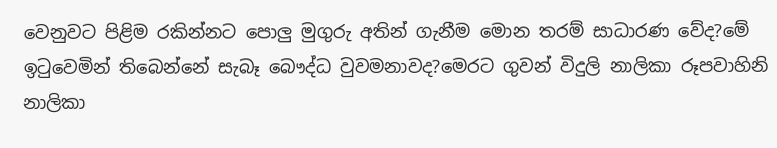වෙනුවට පිළිම රකින්නට පොලු මුගුරු අතින් ගැනීම මොන තරම් සාධාරණ වේද?මේ ඉටුවෙමින් තිබෙන්නේ සැබෑ බෞද්ධ වුවමනාවද?මෙරට ගුවන් විදුලි නාලිකා රූපවාහිනි නාලිකා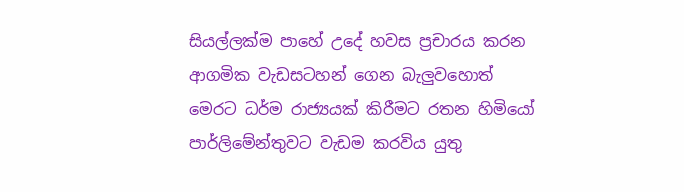සියල්ලක්ම පාහේ උදේ හවස ප්‍රචාරය කරන ආගමික වැඩසටහන් ගෙන බැලුවහොත් මෙරට ධර්ම රාජ්‍යයක් කිරීමට රතන හිමියෝ පාර්ලිමේන්තුවට වැඩම කරවිය යුතු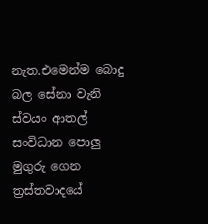නැත.එමෙන්ම බොදු බල සේනා වැනි ස්වයං ආතල් සංවිධාන පොලු මුගුරු ගෙන ත්‍රස්තවාදයේ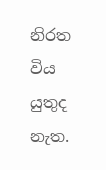නිරත විය යුතුද නැත.